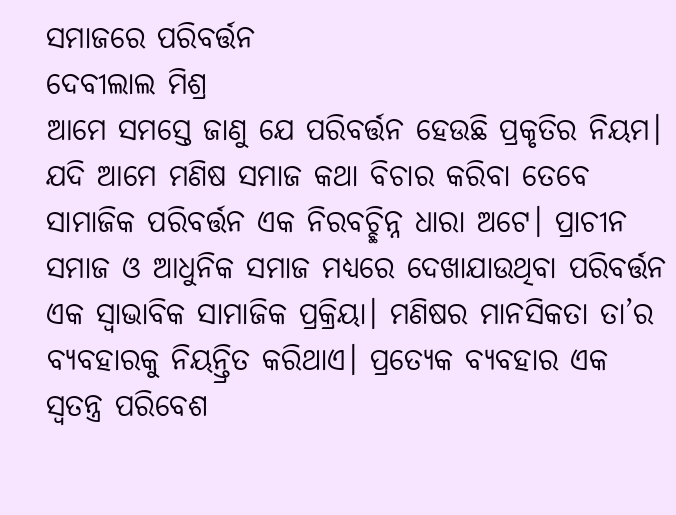ସମାଜରେ ପରିବର୍ତ୍ତନ
ଦେବୀଲାଲ ମିଶ୍ର
ଆମେ ସମସ୍ତେ ଜାଣୁ ଯେ ପରିବର୍ତ୍ତନ ହେଉଛି ପ୍ରକୃତିର ନିୟମ। ଯଦି ଆମେ ମଣିଷ ସମାଜ କଥା ବିଚାର କରିବା ତେବେ ସାମାଜିକ ପରିବର୍ତ୍ତନ ଏକ ନିରବଚ୍ଛିନ୍ନ ଧାରା ଅଟେ। ପ୍ରାଚୀନ ସମାଜ ଓ ଆଧୁନିକ ସମାଜ ମଧ୍ୟରେ ଦେଖାଯାଉଥିବା ପରିବର୍ତ୍ତନ ଏକ ସ୍ବାଭାବିକ ସାମାଜିକ ପ୍ରକ୍ରିୟା। ମଣିଷର ମାନସିକତା ତା’ର ବ୍ୟବହାରକୁ ନିୟନ୍ତ୍ରିତ କରିଥାଏ। ପ୍ରତ୍ୟେକ ବ୍ୟବହାର ଏକ ସ୍ବତନ୍ତ୍ର ପରିବେଶ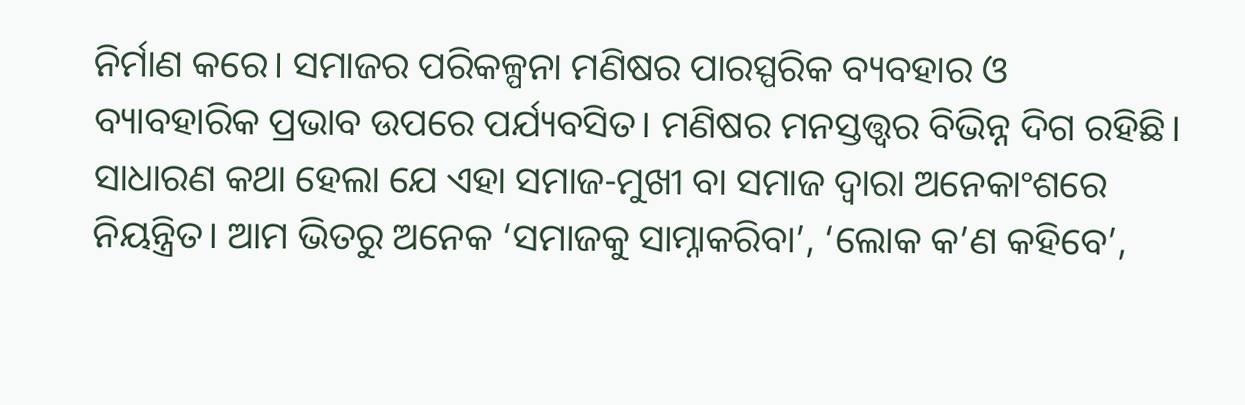ନିର୍ମାଣ କରେ। ସମାଜର ପରିକଳ୍ପନା ମଣିଷର ପାରସ୍ପରିକ ବ୍ୟବହାର ଓ ବ୍ୟାବହାରିକ ପ୍ରଭାବ ଉପରେ ପର୍ଯ୍ୟବସିତ। ମଣିଷର ମନସ୍ତତ୍ତ୍ବର ବିଭିନ୍ନ ଦିଗ ରହିଛି। ସାଧାରଣ କଥା ହେଲା ଯେ ଏହା ସମାଜ-ମୁଖୀ ବା ସମାଜ ଦ୍ବାରା ଅନେକାଂଶରେ ନିୟନ୍ତ୍ରିତ। ଆମ ଭିତରୁ ଅନେକ ‘ସମାଜକୁ ସାମ୍ନାକରିବା’, ‘ଲୋକ କ’ଣ କହିବେ’,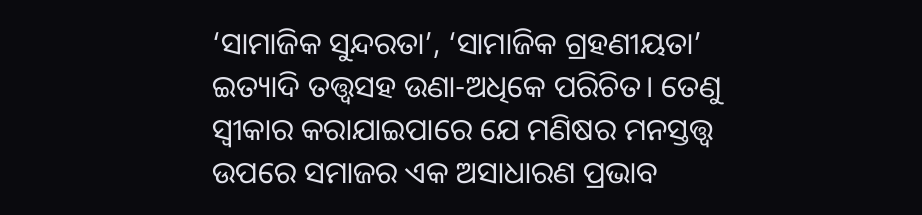‘ସାମାଜିକ ସୁନ୍ଦରତା’, ‘ସାମାଜିକ ଗ୍ରହଣୀୟତା’ ଇତ୍ୟାଦି ତତ୍ତ୍ବସହ ଉଣା-ଅଧିକେ ପରିଚିତ। ତେଣୁ ସ୍ବୀକାର କରାଯାଇପାରେ ଯେ ମଣିଷର ମନସ୍ତତ୍ତ୍ବ ଉପରେ ସମାଜର ଏକ ଅସାଧାରଣ ପ୍ରଭାବ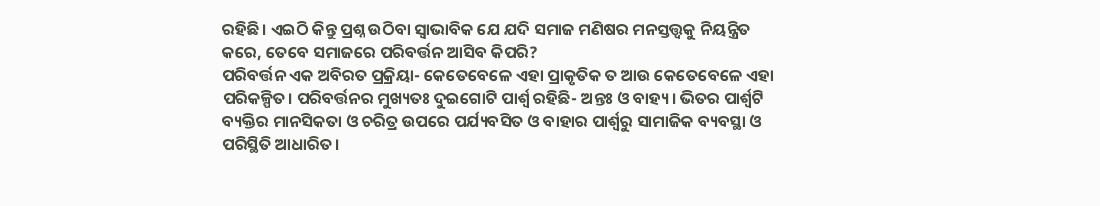ରହିଛି। ଏଇଠି କିନ୍ତୁ ପ୍ରଶ୍ନ ଉଠିବା ସ୍ବାଭାବିକ ଯେ ଯଦି ସମାଜ ମଣିଷର ମନସ୍ତତ୍ତ୍ବକୁ ନିୟନ୍ତ୍ରିତ କରେ, ତେବେ ସମାଜରେ ପରିବର୍ତ୍ତନ ଆସିବ କିପରି?
ପରିବର୍ତ୍ତନ ଏକ ଅବିରତ ପ୍ରକ୍ରିୟା- କେତେବେଳେ ଏହା ପ୍ରାକୃତିକ ତ ଆଉ କେତେବେଳେ ଏହା ପରିକଳ୍ପିତ। ପରିବର୍ତ୍ତନର ମୁଖ୍ୟତଃ ଦୁଇଗୋଟି ପାର୍ଶ୍ବ ରହିଛି- ଅନ୍ତଃ ଓ ବାହ୍ୟ। ଭିତର ପାର୍ଶ୍ବଟି ବ୍ୟକ୍ତିର ମାନସିକତା ଓ ଚରିତ୍ର ଉପରେ ପର୍ଯ୍ୟବସିତ ଓ ବାହାର ପାର୍ଶ୍ବରୁ ସାମାଜିକ ବ୍ୟବସ୍ଥା ଓ ପରିସ୍ଥିତି ଆଧାରିତ।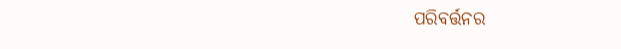ପରିବର୍ତ୍ତନର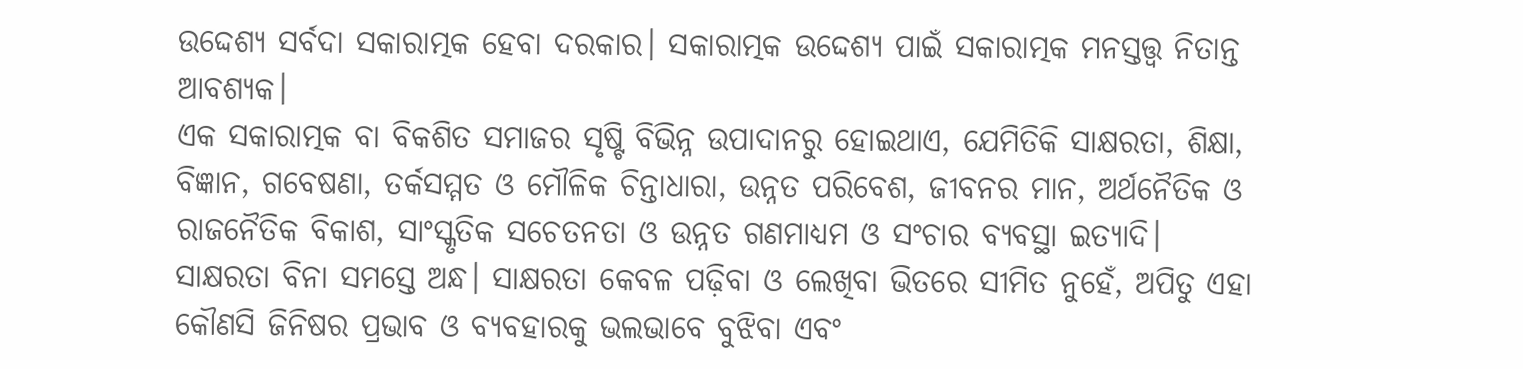ଉଦ୍ଦେଶ୍ୟ ସର୍ବଦା ସକାରାତ୍ମକ ହେବା ଦରକାର। ସକାରାତ୍ମକ ଉଦ୍ଦେଶ୍ୟ ପାଇଁ ସକାରାତ୍ମକ ମନସ୍ତତ୍ତ୍ବ ନିତାନ୍ତ ଆବଶ୍ୟକ।
ଏକ ସକାରାତ୍ମକ ବା ବିକଶିତ ସମାଜର ସୃଷ୍ଟି ବିଭିନ୍ନ ଉପାଦାନରୁ ହୋଇଥାଏ, ଯେମିତିକି ସାକ୍ଷରତା, ଶିକ୍ଷା, ବିଜ୍ଞାନ, ଗବେଷଣା, ତର୍କସମ୍ମତ ଓ ମୌଳିକ ଚିନ୍ତାଧାରା, ଉନ୍ନତ ପରିବେଶ, ଜୀବନର ମାନ, ଅର୍ଥନୈତିକ ଓ ରାଜନୈତିକ ବିକାଶ, ସାଂସ୍କୃତିକ ସଚେତନତା ଓ ଉନ୍ନତ ଗଣମାଧ୍ୟମ ଓ ସଂଚାର ବ୍ୟବସ୍ଥା ଇତ୍ୟାଦି।
ସାକ୍ଷରତା ବିନା ସମସ୍ତେ ଅନ୍ଧ। ସାକ୍ଷରତା କେବଳ ପଢ଼ିବା ଓ ଲେଖିବା ଭିତରେ ସୀମିତ ନୁହେଁ, ଅପିତୁ ଏହା କୌଣସି ଜିନିଷର ପ୍ରଭାବ ଓ ବ୍ୟବହାରକୁ ଭଲଭାବେ ବୁଝିବା ଏବଂ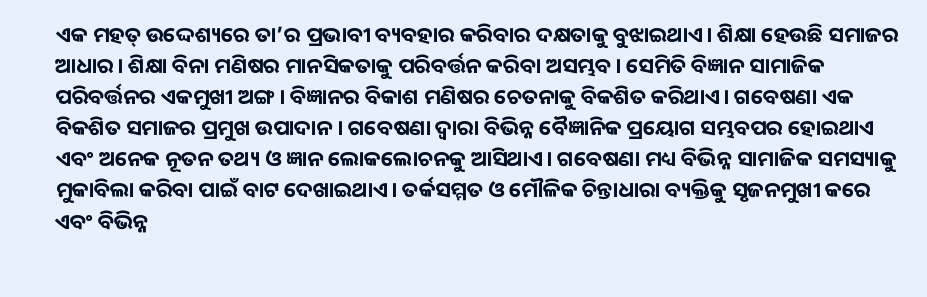ଏକ ମହତ୍ ଉଦ୍ଦେଶ୍ୟରେ ତା’ର ପ୍ରଭାବୀ ବ୍ୟବହାର କରିବାର ଦକ୍ଷତାକୁ ବୁଝାଇଥାଏ। ଶିକ୍ଷା ହେଉଛି ସମାଜର ଆଧାର। ଶିକ୍ଷା ବିନା ମଣିଷର ମାନସିକତାକୁ ପରିବର୍ତ୍ତନ କରିବା ଅସମ୍ଭବ। ସେମିତି ବିଜ୍ଞାନ ସାମାଜିକ ପରିବର୍ତ୍ତନର ଏକମୁଖୀ ଅଙ୍ଗ। ବିଜ୍ଞାନର ବିକାଶ ମଣିଷର ଚେତନାକୁ ବିକଶିତ କରିଥାଏ। ଗବେଷଣା ଏକ ବିକଶିତ ସମାଜର ପ୍ରମୁଖ ଉପାଦାନ। ଗବେଷଣା ଦ୍ବାରା ବିଭିନ୍ନ ବୈଜ୍ଞାନିକ ପ୍ରୟୋଗ ସମ୍ଭବପର ହୋଇଥାଏ ଏବଂ ଅନେକ ନୂତନ ତଥ୍ୟ ଓ ଜ୍ଞାନ ଲୋକଲୋଚନକୁ ଆସିଥାଏ। ଗବେଷଣା ମଧ୍ୟ ବିଭିନ୍ନ ସାମାଜିକ ସମସ୍ୟାକୁ ମୁକାବିଲା କରିବା ପାଇଁ ବାଟ ଦେଖାଇଥାଏ। ତର୍କସମ୍ମତ ଓ ମୌଳିକ ଚିନ୍ତାଧାରା ବ୍ୟକ୍ତିକୁ ସୃଜନମୁଖୀ କରେ ଏବଂ ବିଭିନ୍ନ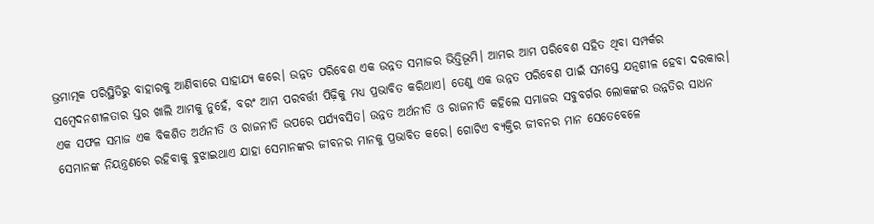ଭ୍ରମାତ୍ମକ ପରିସ୍ଥିତିରୁ ବାହାରକୁ ଆଣିବାରେ ସାହାଯ୍ୟ କରେ। ଉନ୍ନତ ପରିବେଶ ଏକ ଉନ୍ନତ ସମାଜର ଭିତ୍ତିଭୂମି। ଆମର ଆମ ପରିବେଶ ସହିତ ଥିବା ସମ୍ପର୍କର ସମ୍ବେଦନଶୀଳତାର ସ୍ତର ଖାଲି ଆମକୁ ନୁହେଁ, ବରଂ ଆମ ପରବର୍ତ୍ତୀ ପିଢ଼ିକୁ ମଧ୍ୟ ପ୍ରଭାବିତ କରିଥାଏ। ତେଣୁ ଏକ ଉନ୍ନତ ପରିବେଶ ପାଇଁ ସମସ୍ତେ ଯତ୍ନଶୀଳ ହେବା ଦରକାର। ଏକ ସଫଳ ସମାଜ ଏକ ବିକଶିତ ଅର୍ଥନୀତି ଓ ରାଜନୀତି ଉପରେ ପର୍ଯ୍ୟବସିତ। ଉନ୍ନତ ଅର୍ଥନୀତି ଓ ରାଜନୀତି କହିଲେ ସମାଜର ସବୁବର୍ଗର ଲୋକଙ୍କର ଉନ୍ନତିର ସାଧନ ସେମାନଙ୍କ ନିୟନ୍ତ୍ରଣରେ ରହିବାକୁ ବୁଝାଇଥାଏ ଯାହା ସେମାନଙ୍କର ଜୀବନର ମାନକୁ ପ୍ରଭାବିତ କରେ। ଗୋଟିଏ ବ୍ୟକ୍ତିର ଜୀବନର ମାନ ସେତେବେଳେ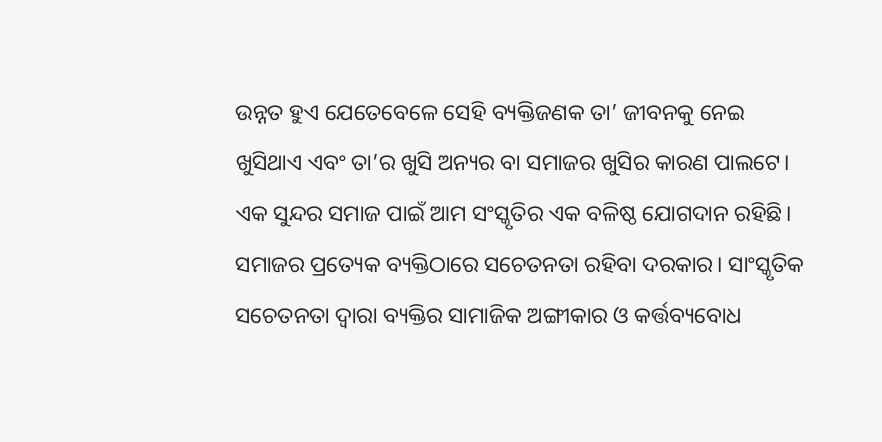ଉନ୍ନତ ହୁଏ ଯେତେବେଳେ ସେହି ବ୍ୟକ୍ତିଜଣକ ତା’ ଜୀବନକୁ ନେଇ ଖୁସିଥାଏ ଏବଂ ତା’ର ଖୁସି ଅନ୍ୟର ବା ସମାଜର ଖୁସିର କାରଣ ପାଲଟେ। ଏକ ସୁନ୍ଦର ସମାଜ ପାଇଁ ଆମ ସଂସ୍କୃତିର ଏକ ବଳିଷ୍ଠ ଯୋଗଦାନ ରହିଛି। ସମାଜର ପ୍ରତ୍ୟେକ ବ୍ୟକ୍ତିଠାରେ ସଚେତନତା ରହିବା ଦରକାର। ସାଂସ୍କୃତିକ ସଚେତନତା ଦ୍ବାରା ବ୍ୟକ୍ତିର ସାମାଜିକ ଅଙ୍ଗୀକାର ଓ କର୍ତ୍ତବ୍ୟବୋଧ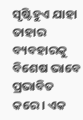ସୃଷ୍ଟିହୁଏ ଯାହା ତାହାର ବ୍ୟବହାରକୁ ବିଶେଷ ଭାବେ ପ୍ରଭାବିତ କରେ। ଏକ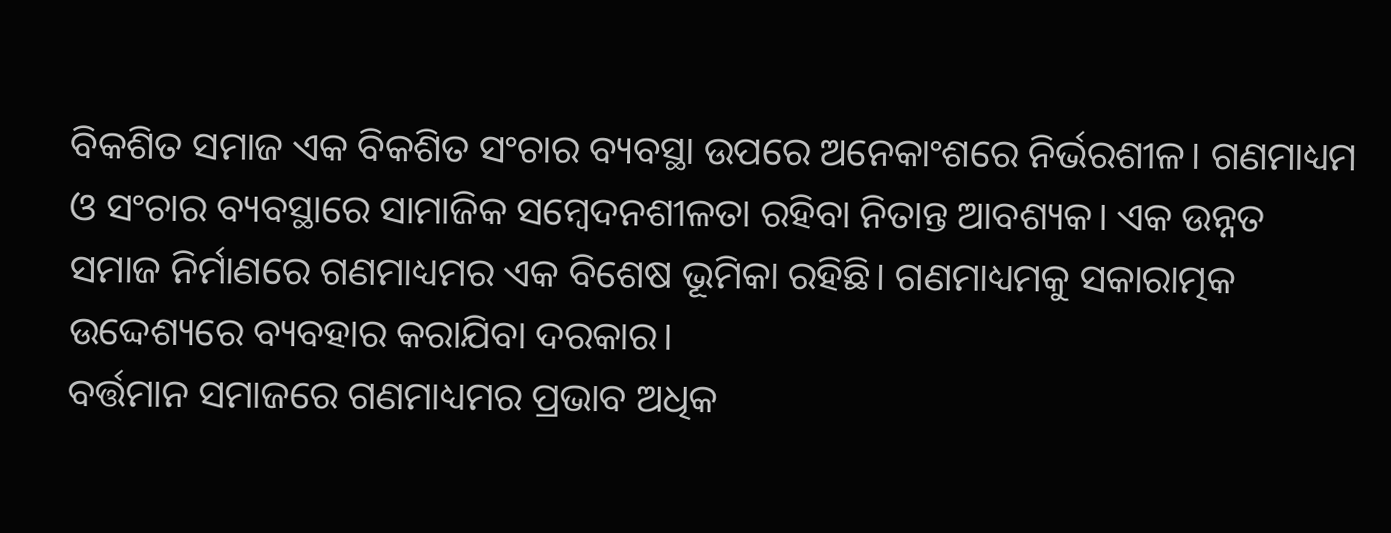ବିକଶିତ ସମାଜ ଏକ ବିକଶିତ ସଂଚାର ବ୍ୟବସ୍ଥା ଉପରେ ଅନେକାଂଶରେ ନିର୍ଭରଶୀଳ। ଗଣମାଧ୍ୟମ ଓ ସଂଚାର ବ୍ୟବସ୍ଥାରେ ସାମାଜିକ ସମ୍ବେଦନଶୀଳତା ରହିବା ନିତାନ୍ତ ଆବଶ୍ୟକ। ଏକ ଉନ୍ନତ ସମାଜ ନିର୍ମାଣରେ ଗଣମାଧ୍ୟମର ଏକ ବିଶେଷ ଭୂମିକା ରହିଛି। ଗଣମାଧ୍ୟମକୁ ସକାରାତ୍ମକ ଉଦ୍ଦେଶ୍ୟରେ ବ୍ୟବହାର କରାଯିବା ଦରକାର।
ବର୍ତ୍ତମାନ ସମାଜରେ ଗଣମାଧ୍ୟମର ପ୍ରଭାବ ଅଧିକ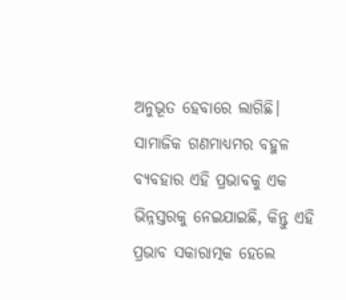ଅନୁଭୂତ ହେବାରେ ଲାଗିଛି। ସାମାଜିକ ଗଣମାଧ୍ୟମର ବହୁଳ ବ୍ୟବହାର ଏହି ପ୍ରଭାବକୁ ଏକ ଭିନ୍ନସ୍ତରକୁ ନେଇଯାଇଛି, କିନ୍ତୁ ଏହି ପ୍ରଭାବ ସକାରାତ୍ମକ ହେଲେ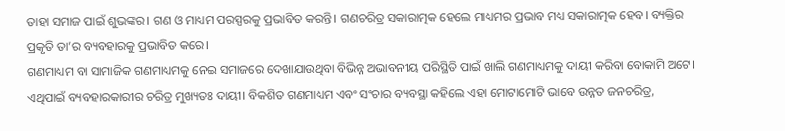ତାହା ସମାଜ ପାଇଁ ଶୁଭଙ୍କର। ଗଣ ଓ ମାଧ୍ୟମ ପରସ୍ପରକୁ ପ୍ରଭାବିତ କରନ୍ତି। ଗଣଚରିତ୍ର ସକାରାତ୍ମକ ହେଲେ ମାଧ୍ୟମର ପ୍ରଭାବ ମଧ୍ୟ ସକାରାତ୍ମକ ହେବ। ବ୍ୟକ୍ତିର ପ୍ରକୃତି ତା’ର ବ୍ୟବହାରକୁ ପ୍ରଭାବିତ କରେ।
ଗଣମାଧ୍ୟମ ବା ସାମାଜିକ ଗଣମାଧ୍ୟମକୁ ନେଇ ସମାଜରେ ଦେଖାଯାଉଥିବା ବିଭିନ୍ନ ଅଭାବନୀୟ ପରିସ୍ଥିତି ପାଇଁ ଖାଲି ଗଣମାଧ୍ୟମକୁ ଦାୟୀ କରିବା ବୋକାମି ଅଟେ। ଏଥିପାଇଁ ବ୍ୟବହାରକାରୀର ଚରିତ୍ର ମୁଖ୍ୟତଃ ଦାୟୀ। ବିକଶିତ ଗଣମାଧ୍ୟମ ଏବଂ ସଂଚାର ବ୍ୟବସ୍ଥା କହିଲେ ଏହା ମୋଟାମୋଟି ଭାବେ ଉନ୍ନତ ଜନଚରିତ୍ର,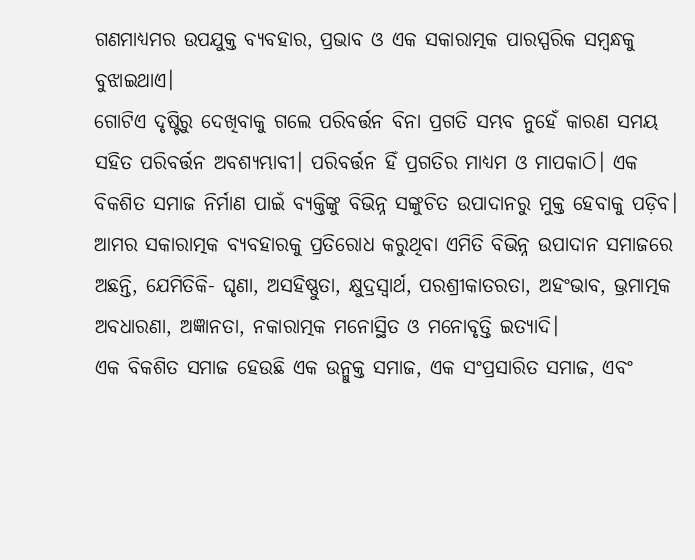ଗଣମାଧ୍ୟମର ଉପଯୁକ୍ତ ବ୍ୟବହାର, ପ୍ରଭାବ ଓ ଏକ ସକାରାତ୍ମକ ପାରସ୍ପରିକ ସମ୍ବନ୍ଧକୁ ବୁଝାଇଥାଏ।
ଗୋଟିଏ ଦୃଷ୍ଟିରୁ ଦେଖିବାକୁ ଗଲେ ପରିବର୍ତ୍ତନ ବିନା ପ୍ରଗତି ସମ୍ଭବ ନୁହେଁ କାରଣ ସମୟ ସହିତ ପରିବର୍ତ୍ତନ ଅବଶ୍ୟମ୍ଭାବୀ। ପରିବର୍ତ୍ତନ ହିଁ ପ୍ରଗତିର ମାଧ୍ୟମ ଓ ମାପକାଠି। ଏକ ବିକଶିତ ସମାଜ ନିର୍ମାଣ ପାଇଁ ବ୍ୟକ୍ତିଙ୍କୁ ବିଭିନ୍ନ ସଙ୍କୁଚିତ ଉପାଦାନରୁ ମୁକ୍ତ ହେବାକୁ ପଡ଼ିବ। ଆମର ସକାରାତ୍ମକ ବ୍ୟବହାରକୁ ପ୍ରତିରୋଧ କରୁଥିବା ଏମିତି ବିଭିନ୍ନ ଉପାଦାନ ସମାଜରେ ଅଛନ୍ତି, ଯେମିତିକି- ଘୃଣା, ଅସହିଷ୍ଣୁତା, କ୍ଷୁଦ୍ରସ୍ବାର୍ଥ, ପରଶ୍ରୀକାତରତା, ଅହଂଭାବ, ଭ୍ରମାତ୍ମକ ଅବଧାରଣା, ଅଜ୍ଞାନତା, ନକାରାତ୍ମକ ମନୋସ୍ଥିତ ଓ ମନୋବୃତ୍ତି ଇତ୍ୟାଦି।
ଏକ ବିକଶିତ ସମାଜ ହେଉଛି ଏକ ଉନ୍ମୁକ୍ତ ସମାଜ, ଏକ ସଂପ୍ରସାରିତ ସମାଜ, ଏବଂ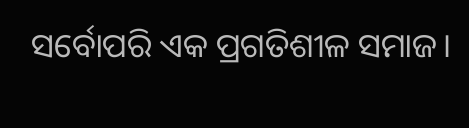ସର୍ବୋପରି ଏକ ପ୍ରଗତିଶୀଳ ସମାଜ।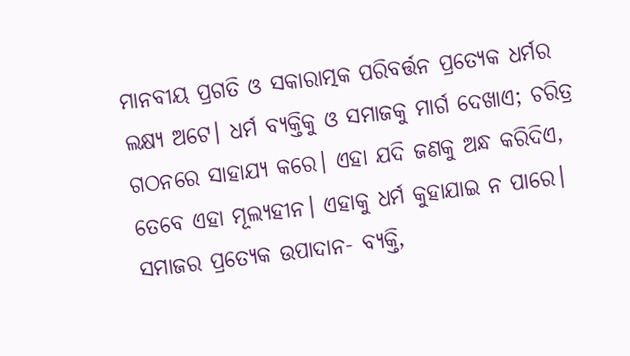ମାନବୀୟ ପ୍ରଗତି ଓ ସକାରାତ୍ମକ ପରିବର୍ତ୍ତନ ପ୍ରତ୍ୟେକ ଧର୍ମର ଲକ୍ଷ୍ୟ ଅଟେ। ଧର୍ମ ବ୍ୟକ୍ତିକୁ ଓ ସମାଜକୁ ମାର୍ଗ ଦେଖାଏ; ଚରିତ୍ର ଗଠନରେ ସାହାଯ୍ୟ କରେ। ଏହା ଯଦି ଜଣକୁ ଅନ୍ଧ କରିଦିଏ, ତେବେ ଏହା ମୂଲ୍ୟହୀନ। ଏହାକୁ ଧର୍ମ କୁହାଯାଇ ନ ପାରେ। ସମାଜର ପ୍ରତ୍ୟେକ ଉପାଦାନ- ବ୍ୟକ୍ତି,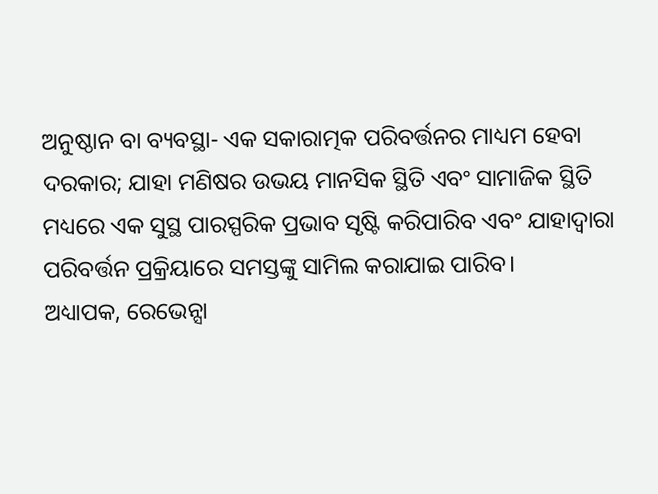ଅନୁଷ୍ଠାନ ବା ବ୍ୟବସ୍ଥା- ଏକ ସକାରାତ୍ମକ ପରିବର୍ତ୍ତନର ମାଧ୍ୟମ ହେବା ଦରକାର; ଯାହା ମଣିଷର ଉଭୟ ମାନସିକ ସ୍ଥିତି ଏବଂ ସାମାଜିକ ସ୍ଥିତି ମଧ୍ୟରେ ଏକ ସୁସ୍ଥ ପାରସ୍ପରିକ ପ୍ରଭାବ ସୃଷ୍ଟି କରିପାରିବ ଏବଂ ଯାହାଦ୍ବାରା ପରିବର୍ତ୍ତନ ପ୍ରକ୍ରିୟାରେ ସମସ୍ତଙ୍କୁ ସାମିଲ କରାଯାଇ ପାରିବ।
ଅଧ୍ୟାପକ, ରେଭେନ୍ସା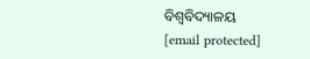ବିଶ୍ବବିଦ୍ୟାଳୟ
[email protected]